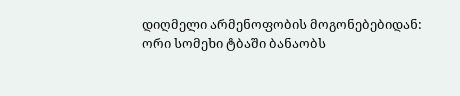დიღმელი არმენოფობის მოგონებებიდან:
ორი სომეხი ტბაში ბანაობს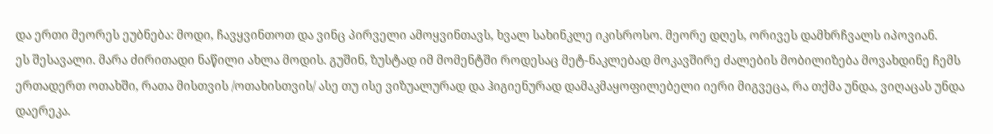და ერთი მეორეს ეუბნება: მოდი, ჩავყვინთოთ და ვინც პირველი ამოყვინთავს, ხვალ სახინკლე იკისროსო. მეორე დღეს, ორივეს დამხრჩვალს იპოვიან.
ეს შესავალი. მარა ძირითადი ნაწილი ახლა მოდის. გუშინ, ზუსტად იმ მომენტში როდესაც მეტ-ნაკლებად მოკავშირე ძალების მობილიზება მოვახდინე ჩემს ერთადერთ ოთახში, რათა მისთვის /ოთახისთვის/ ასე თუ ისე ვიზუალურად და ჰიგიენურად დამაკმაყოფილებელი იერი მიგვეცა, რა თქმა უნდა, ვიღაცას უნდა დაერეკა.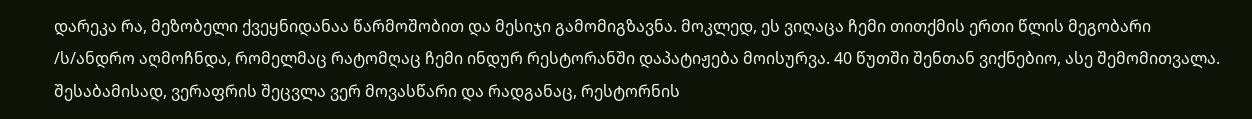დარეკა რა, მეზობელი ქვეყნიდანაა წარმოშობით და მესიჯი გამომიგზავნა. მოკლედ, ეს ვიღაცა ჩემი თითქმის ერთი წლის მეგობარი /ს/ანდრო აღმოჩნდა, რომელმაც რატომღაც ჩემი ინდურ რესტორანში დაპატიჟება მოისურვა. 40 წუთში შენთან ვიქნებიო, ასე შემომითვალა. შესაბამისად, ვერაფრის შეცვლა ვერ მოვასწარი და რადგანაც, რესტორნის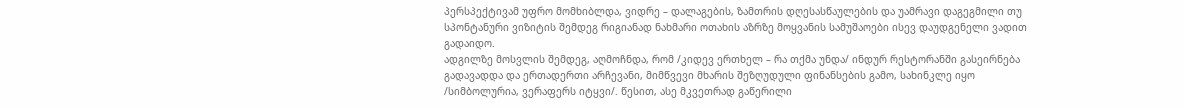პერსპექტივამ უფრო მომხიბლდა, ვიდრე – დალაგების, ზამთრის დღესასწაულების და უამრავი დაგეგმილი თუ სპონტანური ვიზიტის შემდეგ რიგიანად ნახმარი ოთახის აზრზე მოყვანის სამუშაოები ისევ დაუდგენელი ვადით გადაიდო.
ადგილზე მოსვლის შემდეგ, აღმოჩნდა, რომ /კიდევ ერთხელ – რა თქმა უნდა/ ინდურ რესტორანში გასეირნება გადავადდა და ერთადერთი არჩევანი, მიმწვევი მხარის შეზღუდული ფინანსების გამო, სახინკლე იყო /სიმბოლურია, ვერაფერს იტყვი/. წესით, ასე მკვეთრად გაწერილი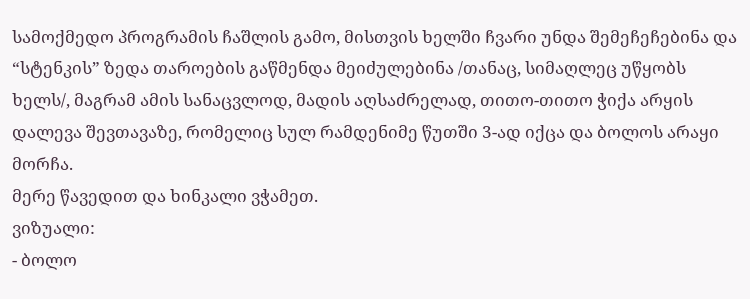სამოქმედო პროგრამის ჩაშლის გამო, მისთვის ხელში ჩვარი უნდა შემეჩეჩებინა და “სტენკის” ზედა თაროების გაწმენდა მეიძულებინა /თანაც, სიმაღლეც უწყობს ხელს/, მაგრამ ამის სანაცვლოდ, მადის აღსაძრელად, თითო-თითო ჭიქა არყის დალევა შევთავაზე, რომელიც სულ რამდენიმე წუთში 3-ად იქცა და ბოლოს არაყი მორჩა.
მერე წავედით და ხინკალი ვჭამეთ.
ვიზუალი:
- ბოლო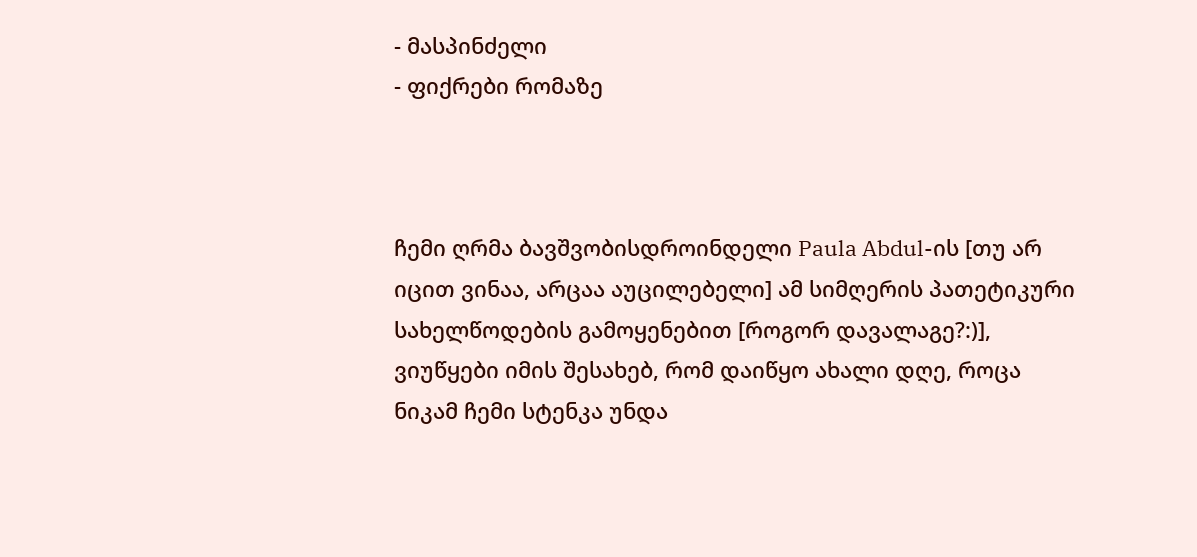- მასპინძელი
- ფიქრები რომაზე



ჩემი ღრმა ბავშვობისდროინდელი Paula Abdul-ის [თუ არ იცით ვინაა, არცაა აუცილებელი] ამ სიმღერის პათეტიკური სახელწოდების გამოყენებით [როგორ დავალაგე?:)], ვიუწყები იმის შესახებ, რომ დაიწყო ახალი დღე, როცა ნიკამ ჩემი სტენკა უნდა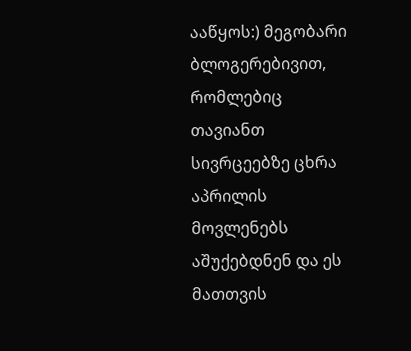ააწყოს:) მეგობარი ბლოგერებივით, რომლებიც თავიანთ სივრცეებზე ცხრა აპრილის მოვლენებს აშუქებდნენ და ეს მათთვის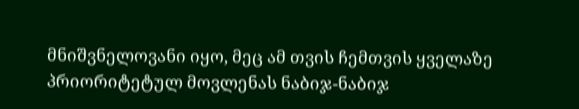მნიშვნელოვანი იყო, მეც ამ თვის ჩემთვის ყველაზე პრიორიტეტულ მოვლენას ნაბიჯ-ნაბიჯ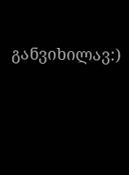განვიხილავ:)